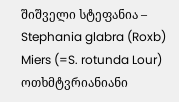შიშველი სტეფანია – Stephania glabra (Roxb) Miers (=S. rotunda Lour)
ოთხმტვრიანიანი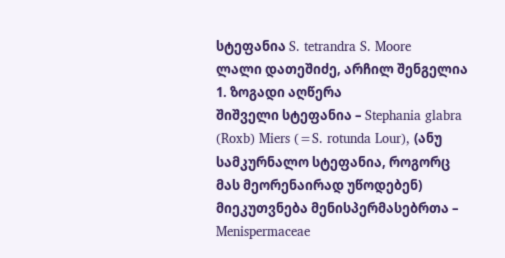სტეფანია S. tetrandra S. Moore
ლალი დათეშიძე, არჩილ შენგელია
1. ზოგადი აღწერა
შიშველი სტეფანია – Stephania glabra (Roxb) Miers (=S. rotunda Lour), (ანუ სამკურნალო სტეფანია, როგორც მას მეორენაირად უწოდებენ) მიეკუთვნება მენისპერმასებრთა – Menispermaceae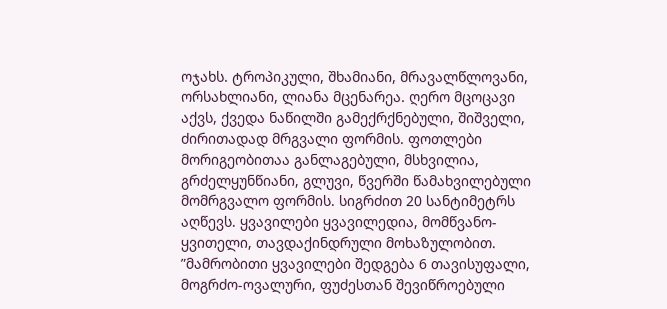ოჯახს. ტროპიკული, შხამიანი, მრავალწლოვანი, ორსახლიანი, ლიანა მცენარეა. ღერო მცოცავი აქვს, ქვედა ნაწილში გამექრქნებული, შიშველი, ძირითადად მრგვალი ფორმის. ფოთლები მორიგეობითაა განლაგებული, მსხვილია, გრძელყუნწიანი, გლუვი, წვერში წამახვილებული მომრგვალო ფორმის. სიგრძით 20 სანტიმეტრს აღწევს. ყვავილები ყვავილედია, მომწვანო-ყვითელი, თავდაქინდრული მოხაზულობით. ”მამრობითი ყვავილები შედგება 6 თავისუფალი, მოგრძო-ოვალური, ფუძესთან შევიწროებული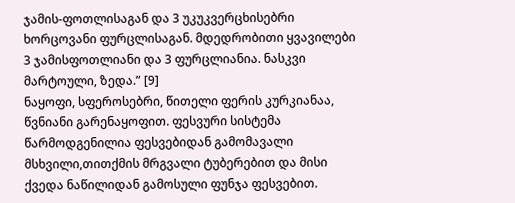ჯამის-ფოთლისაგან და 3 უკუკვერცხისებრი ხორცოვანი ფურცლისაგან. მდედრობითი ყვავილები 3 ჯამისფოთლიანი და 3 ფურცლიანია. ნასკვი მარტოული, ზედა.” [9]
ნაყოფი, სფეროსებრი, წითელი ფერის კურკიანაა, წვნიანი გარენაყოფით. ფესვური სისტემა წარმოდგენილია ფესვებიდან გამომავალი მსხვილი,თითქმის მრგვალი ტუბერებით და მისი ქვედა ნაწილიდან გამოსული ფუნჯა ფესვებით.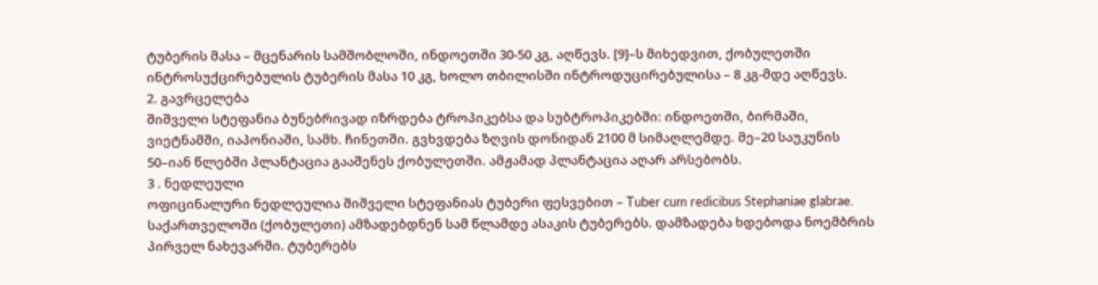ტუბერის მასა – მცენარის სამშობლოში, ინდოეთში 30-50 კგ, აღწევს. [9]–ს მიხედვით, ქობულეთში ინტროსუქცირებულის ტუბერის მასა 10 კგ, ხოლო თბილისში ინტროდუცირებულისა – 8 კგ-მდე აღწევს.
2. გავრცელება
შიშველი სტეფანია ბუნებრივად იზრდება ტროპიკებსა და სუბტროპიკებში: ინდოეთში, ბირმაში, ვიეტნამში, იაპონიაში, სამხ. ჩინეთში. გვხვდება ზღვის დონიდან 2100 მ სიმაღლემდე. მე–20 საუკუნის 50–იან წლებში პლანტაცია გააშენეს ქობულეთში. ამჟამად პლანტაცია აღარ არსებობს.
3 . ნედლეული
ოფიცინალური ნედლეულია შიშველი სტეფანიას ტუბერი ფესვებით – Tuber cum redicibus Stephaniae glabrae.
საქართველოში (ქობულეთი) ამზადებდნენ სამ წლამდე ასაკის ტუბერებს. დამზადება ხდებოდა ნოემბრის პირველ ნახევარში. ტუბერებს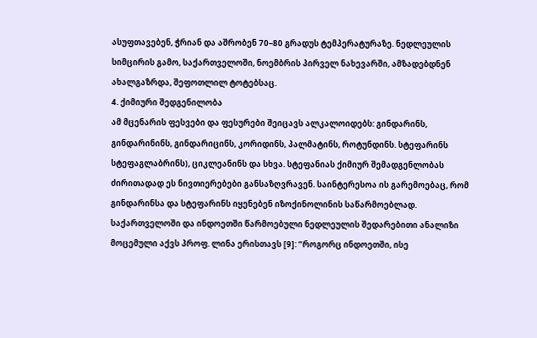ასუფთავებენ, ჭრიან და აშრობენ 70–80 გრადუს ტემპერატურაზე. ნედლეულის სიმცირის გამო, საქართველოში, ნოემბრის პირველ ნახევარში, ამზადებდნენ ახალგაზრდა, შეფოთლილ ტოტებსაც.
4. ქიმიური შედგენილობა
ამ მცენარის ფესვები და ფესურები შეიცავს ალკალოიდებს: გინდარინს, გინდარინინს, გინდარიცინს, კორიდინს, პალმატინს, როტუნდინს. სტეფარინს სტეფაგლაბრინს), ციკლეანინს და სხვა. სტეფანიას ქიმიურ შემადგენლობას ძირითადად ეს ნივთიერებები განსაზღვრავენ. საინტერესოა ის გარემოებაც, რომ გინდარინსა და სტეფარინს იყენებენ იზოქინოლინის საწარმოებლად.
საქართველოში და ინდოეთში წარმოებული ნედლეულის შედარებითი ანალიზი მოცემული აქვს პროფ. ლინა ერისთავს [9]: ”როგორც ინდოეთში, ისე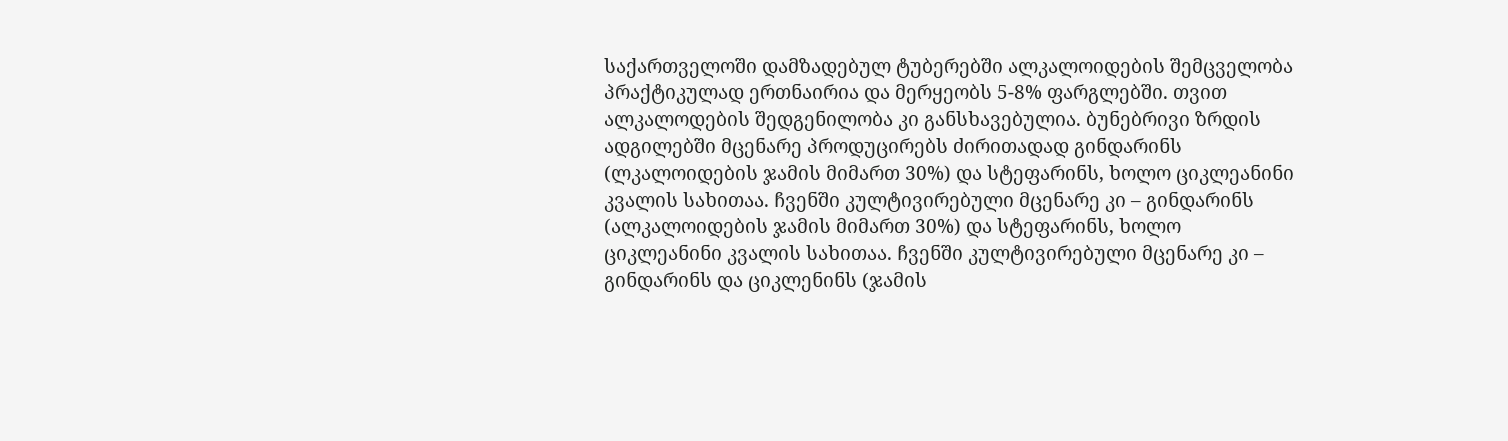საქართველოში დამზადებულ ტუბერებში ალკალოიდების შემცველობა პრაქტიკულად ერთნაირია და მერყეობს 5-8% ფარგლებში. თვით ალკალოდების შედგენილობა კი განსხავებულია. ბუნებრივი ზრდის ადგილებში მცენარე პროდუცირებს ძირითადად გინდარინს (ლკალოიდების ჯამის მიმართ 30%) და სტეფარინს, ხოლო ციკლეანინი კვალის სახითაა. ჩვენში კულტივირებული მცენარე კი – გინდარინს (ალკალოიდების ჯამის მიმართ 30%) და სტეფარინს, ხოლო ციკლეანინი კვალის სახითაა. ჩვენში კულტივირებული მცენარე კი – გინდარინს და ციკლენინს (ჯამის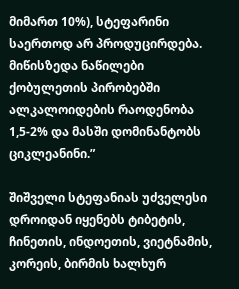მიმართ 10%), სტეფარინი საერთოდ არ პროდუცირდება. მიწისზედა ნაწილები ქობულეთის პირობებში ალკალოიდების რაოდენობა 1,5-2% და მასში დომინანტობს ციკლეანინი.”

შიშველი სტეფანიას უძველესი დროიდან იყენებს ტიბეტის, ჩინეთის, ინდოეთის, ვიეტნამის, კორეის, ბირმის ხალხურ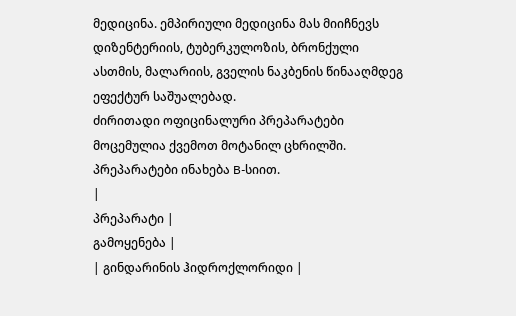მედიცინა. ემპირიული მედიცინა მას მიიჩნევს დიზენტერიის, ტუბერკულოზის, ბრონქული ასთმის, მალარიის, გველის ნაკბენის წინააღმდეგ ეფექტურ საშუალებად.
ძირითადი ოფიცინალური პრეპარატები მოცემულია ქვემოთ მოტანილ ცხრილში. პრეპარატები ინახება B-სიით.
|
პრეპარატი |
გამოყენება |
| გინდარინის ჰიდროქლორიდი |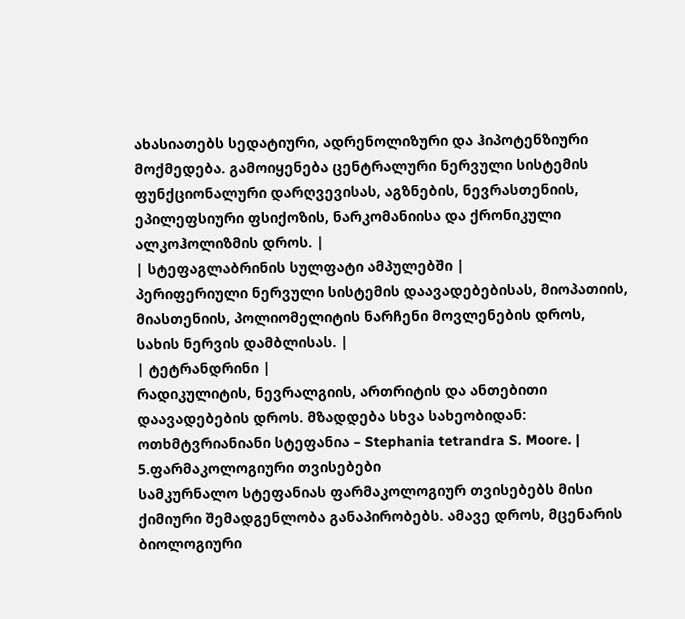ახასიათებს სედატიური, ადრენოლიზური და ჰიპოტენზიური მოქმედება. გამოიყენება ცენტრალური ნერვული სისტემის ფუნქციონალური დარღვევისას, აგზნების, ნევრასთენიის, ეპილეფსიური ფსიქოზის, ნარკომანიისა და ქრონიკული ალკოჰოლიზმის დროს. |
| სტეფაგლაბრინის სულფატი ამპულებში |
პერიფერიული ნერვული სისტემის დაავადებებისას, მიოპათიის, მიასთენიის, პოლიომელიტის ნარჩენი მოვლენების დროს, სახის ნერვის დამბლისას. |
| ტეტრანდრინი |
რადიკულიტის, ნევრალგიის, ართრიტის და ანთებითი დაავადებების დროს. მზადდება სხვა სახეობიდან: ოთხმტვრიანიანი სტეფანია – Stephania tetrandra S. Moore. |
5.ფარმაკოლოგიური თვისებები
სამკურნალო სტეფანიას ფარმაკოლოგიურ თვისებებს მისი ქიმიური შემადგენლობა განაპირობებს. ამავე დროს, მცენარის ბიოლოგიური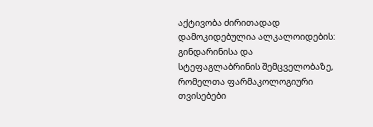აქტივობა ძირითადად დამოკიდებულია ალკალოიდების: გინდარინისა და სტეფაგლაბრინის შემცველობაზე, რომელთა ფარმაკოლოგიური თვისებები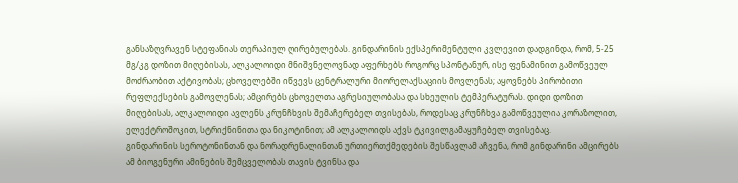განსაზღვრავენ სტეფანიას თერაპიულ ღირებულებას. გინდარინის ექსპერიმენტული კვლევით დადგინდა, რომ, 5-25 მგ/კგ დოზით მიღებისას, ალკალოიდი მნიშვნელოვნად აფერხებს როგორც სპონტანურ, ისე ფენამინით გამოწვეულ მოძრაობით აქტივობას; ცხოველებში იწვევს ცენტრალური მიორელაქსაციის მოვლენას; აყოვნებს პირობითი რეფლექსების გამოვლენას; ამცირებს ცხოველთა აგრესიულობასა და სხეულის ტემპერატურას. დიდი დოზით მიღებისას, ალკალოიდი ავლენს კრუნჩხვის შემაჩერებელ თვისებას, როდესაც კრუნჩხვა გამოწვეულია კორაზოლით, ელექტროშოკით, სტრიქნინითა და ნიკოტინით; ამ ალკალოიდს აქვს ტკივილგამაყუჩებელ თვისებაც.
გინდარინის სეროტონინთან და ნორადრენალინთან ურთიერთქმედების შესწავლამ აჩვენა, რომ გინდარინი ამცირებს ამ ბიოგენური ამინების შემცველობას თავის ტვინსა და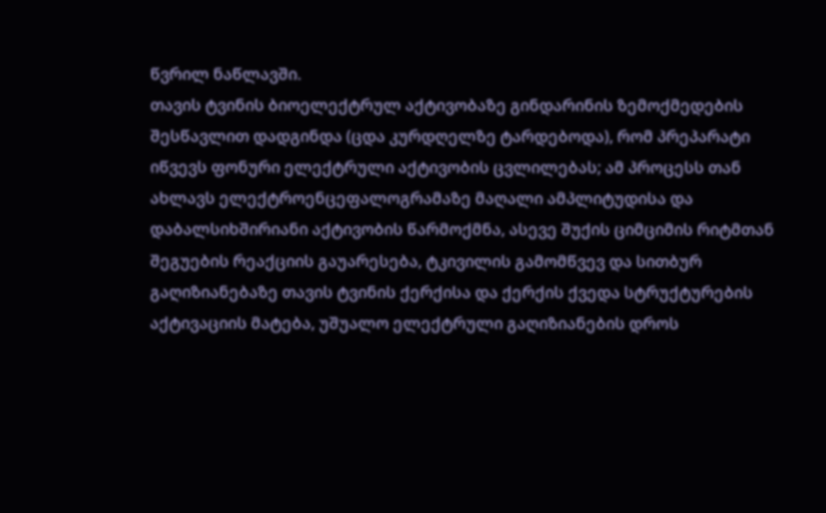წვრილ ნაწლავში.
თავის ტვინის ბიოელექტრულ აქტივობაზე გინდარინის ზემოქმედების შესწავლით დადგინდა (ცდა კურდღელზე ტარდებოდა), რომ პრეპარატი იწვევს ფონური ელექტრული აქტივობის ცვლილებას; ამ პროცესს თან ახლავს ელექტროენცეფალოგრამაზე მაღალი ამპლიტუდისა და დაბალსიხშირიანი აქტივობის წარმოქმნა, ასევე შუქის ციმციმის რიტმთან შეგუების რეაქციის გაუარესება, ტკივილის გამომწვევ და სითბურ გაღიზიანებაზე თავის ტვინის ქერქისა და ქერქის ქვედა სტრუქტურების აქტივაციის მატება, უშუალო ელექტრული გაღიზიანების დროს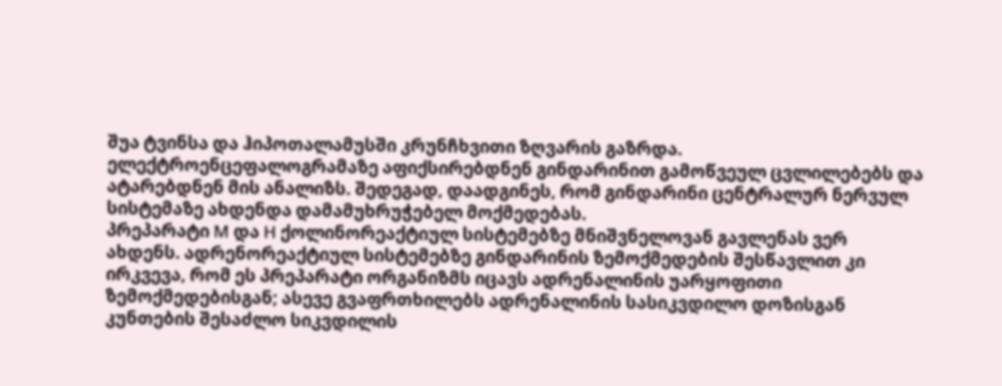შუა ტვინსა და ჰიპოთალამუსში კრუნჩხვითი ზღვარის გაზრდა. ელექტროენცეფალოგრამაზე აფიქსირებდნენ გინდარინით გამოწვეულ ცვლილებებს და ატარებდნენ მის ანალიზს. შედეგად, დაადგინეს, რომ გინდარინი ცენტრალურ ნერვულ სისტემაზე ახდენდა დამამუხრუჭებელ მოქმედებას.
პრეპარატი М და Н ქოლინორეაქტიულ სისტემებზე მნიშვნელოვან გავლენას ვერ ახდენს. ადრენორეაქტიულ სისტემებზე გინდარინის ზემოქმედების შესწავლით კი ირკვევა, რომ ეს პრეპარატი ორგანიზმს იცავს ადრენალინის უარყოფითი ზემოქმედებისგან; ასევე გვაფრთხილებს ადრენალინის სასიკვდილო დოზისგან კუნთების შესაძლო სიკვდილის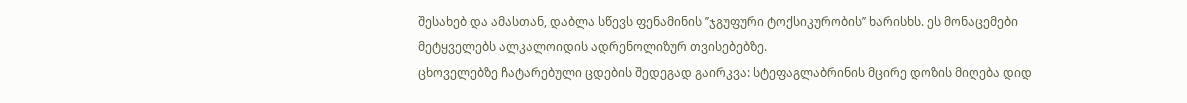შესახებ და ამასთან, დაბლა სწევს ფენამინის ’’ჯგუფური ტოქსიკურობის’’ ხარისხს. ეს მონაცემები მეტყველებს ალკალოიდის ადრენოლიზურ თვისებებზე.
ცხოველებზე ჩატარებული ცდების შედეგად გაირკვა: სტეფაგლაბრინის მცირე დოზის მიღება დიდ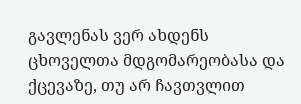გავლენას ვერ ახდენს ცხოველთა მდგომარეობასა და ქცევაზე, თუ არ ჩავთვლით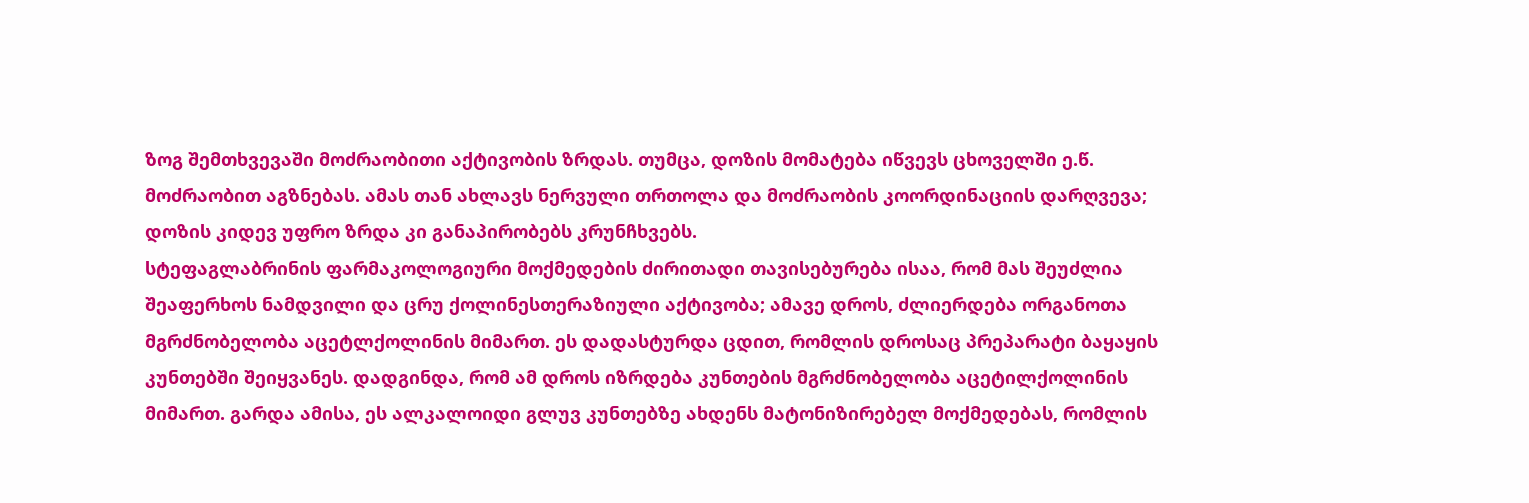ზოგ შემთხვევაში მოძრაობითი აქტივობის ზრდას. თუმცა, დოზის მომატება იწვევს ცხოველში ე.წ. მოძრაობით აგზნებას. ამას თან ახლავს ნერვული თრთოლა და მოძრაობის კოორდინაციის დარღვევა; დოზის კიდევ უფრო ზრდა კი განაპირობებს კრუნჩხვებს.
სტეფაგლაბრინის ფარმაკოლოგიური მოქმედების ძირითადი თავისებურება ისაა, რომ მას შეუძლია შეაფერხოს ნამდვილი და ცრუ ქოლინესთერაზიული აქტივობა; ამავე დროს, ძლიერდება ორგანოთა მგრძნობელობა აცეტლქოლინის მიმართ. ეს დადასტურდა ცდით, რომლის დროსაც პრეპარატი ბაყაყის კუნთებში შეიყვანეს. დადგინდა, რომ ამ დროს იზრდება კუნთების მგრძნობელობა აცეტილქოლინის მიმართ. გარდა ამისა, ეს ალკალოიდი გლუვ კუნთებზე ახდენს მატონიზირებელ მოქმედებას, რომლის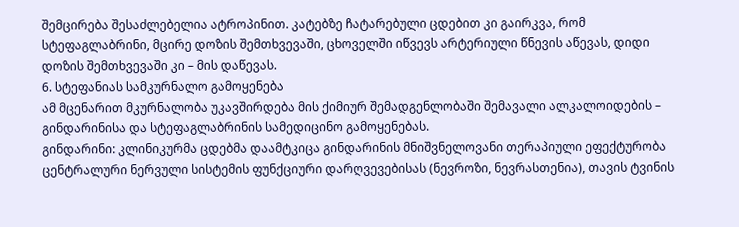შემცირება შესაძლებელია ატროპინით. კატებზე ჩატარებული ცდებით კი გაირკვა, რომ სტეფაგლაბრინი, მცირე დოზის შემთხვევაში, ცხოველში იწვევს არტერიული წნევის აწევას, დიდი დოზის შემთხვევაში კი – მის დაწევას.
6. სტეფანიას სამკურნალო გამოყენება
ამ მცენარით მკურნალობა უკავშირდება მის ქიმიურ შემადგენლობაში შემავალი ალკალოიდების – გინდარინისა და სტეფაგლაბრინის სამედიცინო გამოყენებას.
გინდარინი: კლინიკურმა ცდებმა დაამტკიცა გინდარინის მნიშვნელოვანი თერაპიული ეფექტურობა ცენტრალური ნერვული სისტემის ფუნქციური დარღვევებისას (ნევროზი, ნევრასთენია), თავის ტვინის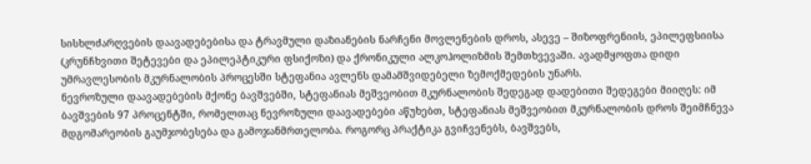სისხლძარღვების დაავადებებისა და ტრავმული დაზიანების ნარჩენი მოვლენების დროს, ასევე – შიზოფრენიის, ეპილეფსიისა (კრუნჩხვითი შეტევები და ეპილეპტიკური ფსიქოზი) და ქრონიკული ალკოჰოლიზმის შემთხვევაში. ავადმყოფთა დიდი უმრავლესობის მკურნალობის პროცესში სტეფანია ავლენს დამამშვიდებელი ზემოქმედების უნარს.
ნევროზული დაავადებების მქონე ბავშვებში, სტეფანიას მეშვეობით მკურნალობის შედეგად დადებითი შედეგები მიიღეს: იმ ბავშვების 97 პროცენტში, რომელთაც ნევროზული დაავადებები აწუხებთ, სტეფანიას მეშვეობით მკურნალობის დროს შეიმჩნევა მდგომარეობის გაუმჯობესება და გამოჯანმრთელობა. როგორც პრაქტიკა გვიჩვენებს, ბავშვებს,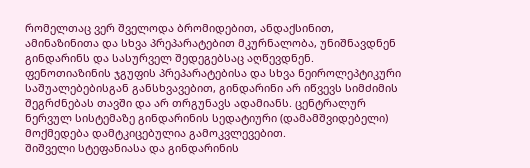რომელთაც ვერ შველოდა ბრომიდებით, ანდაქსინით, ამინაზინითა და სხვა პრეპარატებით მკურნალობა, უნიშნავდნენ გინდარინს და სასურველ შედეგებსაც აღწევდნენ.
ფენოთიაზინის ჯგუფის პრეპარატებისა და სხვა ნეიროლეპტიკური საშუალებებისგან განსხვავებით, გინდარინი არ იწვევს სიმძიმის შეგრძნებას თავში და არ თრგუნავს ადამიანს. ცენტრალურ ნერვულ სისტემაზე გინდარინის სედატიური (დამამშვიდებელი) მოქმედება დამტკიცებულია გამოკვლევებით.
შიშველი სტეფანიასა და გინდარინის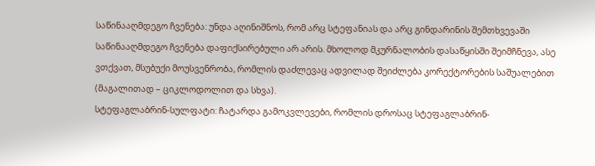საწინააღმდეგო ჩვენება: უნდა აღინიშნოს, რომ არც სტეფანიას და არც გინდარინის შემთხვევაში საწინააღმდეგო ჩვენება დაფიქსირებული არ არის. მხოლოდ მკურნალობის დასაწყისში შეიმჩნევა, ასე ვთქვათ, მსუბუქი მოუსვენრობა, რომლის დაძლევაც ადვილად შეიძლება კორექტორების საშუალებით (მაგალითად – ციკლოდოლით და სხვა).
სტეფაგლაბრინ-სულფატი: ჩატარდა გამოკვლევები, რომლის დროსაც სტეფაგლაბრინ-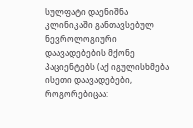სულფატი დაენიშნა კლინიკაში განთავსებულ ნევროლოგიური დაავადებების მქონე პაციენტებს (აქ იგულისხმება ისეთი დაავადებები, როგორებიცაა: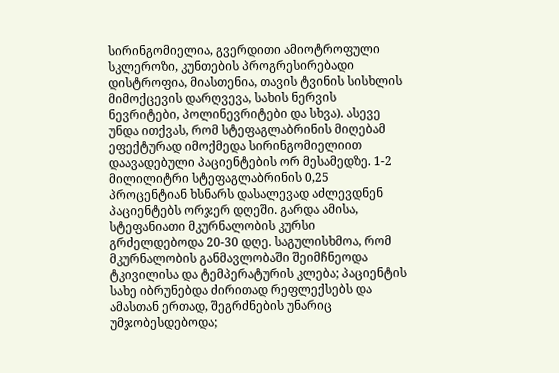სირინგომიელია, გვერდითი ამიოტროფული სკლეროზი, კუნთების პროგრესირებადი დისტროფია, მიასთენია, თავის ტვინის სისხლის მიმოქცევის დარღვევა, სახის ნერვის ნევრიტები, პოლინევრიტები და სხვა). ასევე უნდა ითქვას, რომ სტეფაგლაბრინის მიღებამ ეფექტურად იმოქმედა სირინგომიელიით დაავადებული პაციენტების ორ მესამედზე. 1-2 მილილიტრი სტეფაგლაბრინის 0,25 პროცენტიან ხსნარს დასალევად აძლევდნენ პაციენტებს ორჯერ დღეში. გარდა ამისა, სტეფანიათი მკურნალობის კურსი გრძელდებოდა 20-30 დღე. საგულისხმოა, რომ მკურნალობის განმავლობაში შეიმჩნეოდა ტკივილისა და ტემპერატურის კლება; პაციენტის სახე იბრუნებდა ძირითად რეფლექსებს და ამასთან ერთად, შეგრძნების უნარიც უმჯობესდებოდა;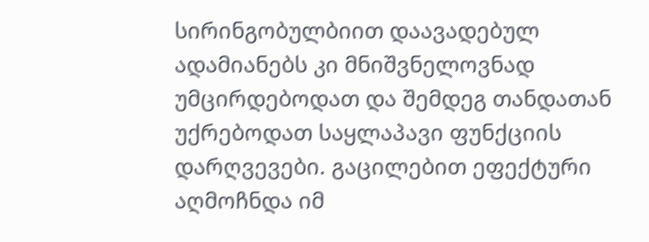სირინგობულბიით დაავადებულ ადამიანებს კი მნიშვნელოვნად უმცირდებოდათ და შემდეგ თანდათან უქრებოდათ საყლაპავი ფუნქციის დარღვევები. გაცილებით ეფექტური აღმოჩნდა იმ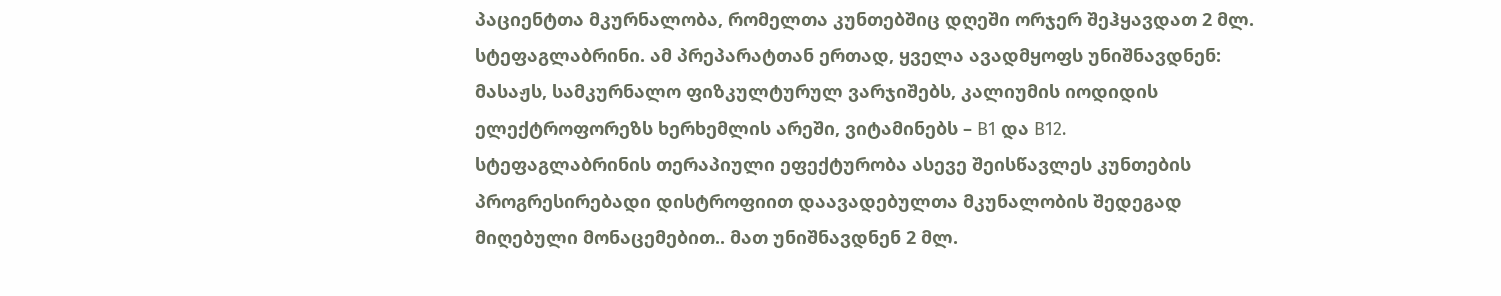პაციენტთა მკურნალობა, რომელთა კუნთებშიც დღეში ორჯერ შეჰყავდათ 2 მლ. სტეფაგლაბრინი. ამ პრეპარატთან ერთად, ყველა ავადმყოფს უნიშნავდნენ: მასაჟს, სამკურნალო ფიზკულტურულ ვარჯიშებს, კალიუმის იოდიდის ელექტროფორეზს ხერხემლის არეში, ვიტამინებს – В1 და В12.
სტეფაგლაბრინის თერაპიული ეფექტურობა ასევე შეისწავლეს კუნთების პროგრესირებადი დისტროფიით დაავადებულთა მკუნალობის შედეგად მიღებული მონაცემებით.. მათ უნიშნავდნენ 2 მლ.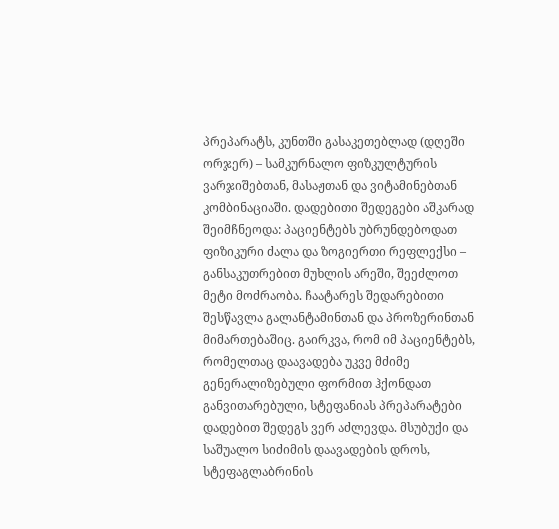პრეპარატს, კუნთში გასაკეთებლად (დღეში ორჯერ) – სამკურნალო ფიზკულტურის ვარჯიშებთან, მასაჟთან და ვიტამინებთან კომბინაციაში. დადებითი შედეგები აშკარად შეიმჩნეოდა: პაციენტებს უბრუნდებოდათ ფიზიკური ძალა და ზოგიერთი რეფლექსი – განსაკუთრებით მუხლის არეში, შეეძლოთ მეტი მოძრაობა. ჩაატარეს შედარებითი შესწავლა გალანტამინთან და პროზერინთან მიმართებაშიც. გაირკვა, რომ იმ პაციენტებს, რომელთაც დაავადება უკვე მძიმე გენერალიზებული ფორმით ჰქონდათ განვითარებული, სტეფანიას პრეპარატები დადებით შედეგს ვერ აძლევდა. მსუბუქი და საშუალო სიძიმის დაავადების დროს, სტეფაგლაბრინის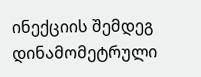ინექციის შემდეგ დინამომეტრული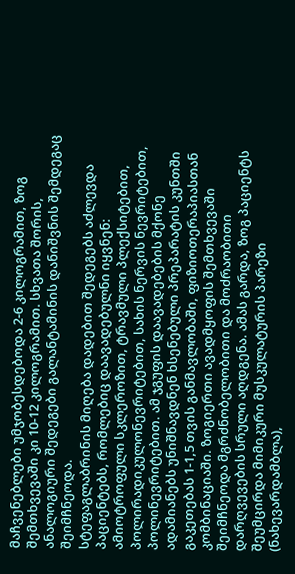მაჩვენებლები უმჯობესდებოდა 2-6 კილოგრამით, ზოგ შემთხვევაში კი 10-12 კილოგრამით. სხვათა შორის, ანალოგიური შედეგები გალანტამინის დანიშვნის შემდეგაც შეიმჩნეოდა.
სტეფაგლაბრინის მიღება დადებით შედეგებს აძლევდა პაციენტებს, რომლებიც დაავადებულნი იყვნენ: ამიოტროფული სკლეროზით, ტრავმული პლექსიტებით, პოლირადიკულონევრიტებით, სახის ნერვის ნევრიტებით, პოლინევრიტებით. ამ ჯგუფის დაავადებების მქონე ადამიანებს უნიშნავდნენ ხსენებული პრეპარატის კუნთში გაკეთებას 1-1,5 თვის განმავლობაში, ფიზიოთერაპიასთან კომბინაციაში. ზოგიერთი ავადმყოფის შემთხვევაში შეიმჩნეოდა მგრძნობელობითი და მოძრაობითი დარღვევების სრული აღდგენა. ამას გარდა, ზოგ პაციენტს შეუმცირდა მიმიკური მუსკულატურის პარეზი (ნახევარდამბლა),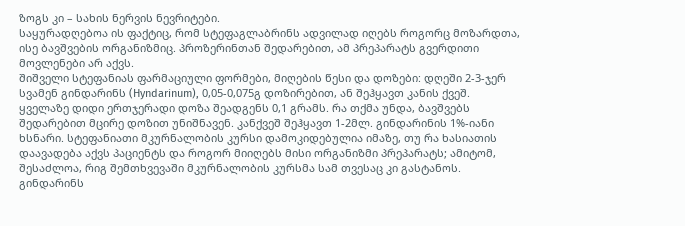ზოგს კი – სახის ნერვის ნევრიტები.
საყურადღებოა ის ფაქტიც, რომ სტეფაგლაბრინს ადვილად იღებს როგორც მოზარდთა, ისე ბავშვების ორგანიზმიც. პროზერინთან შედარებით, ამ პრეპარატს გვერდითი მოვლენები არ აქვს.
შიშველი სტეფანიას ფარმაციული ფორმები, მიღების წესი და დოზები: დღეში 2-3-ჯერ სვამენ გინდარინს (Hyndarinum), 0,05-0,075გ დოზირებით, ან შეჰყავთ კანის ქვეშ. ყველაზე დიდი ერთჯერადი დოზა შეადგენს 0,1 გრამს. რა თქმა უნდა, ბავშვებს შედარებით მცირე დოზით უნიშნავენ. კანქვეშ შეჰყავთ 1-2მლ. გინდარინის 1%-იანი ხსნარი. სტეფანიათი მკურნალობის კურსი დამოკიდებულია იმაზე, თუ რა ხასიათის დაავადება აქვს პაციენტს და როგორ მიიღებს მისი ორგანიზმი პრეპარატს; ამიტომ, შესაძლოა, რიგ შემთხვევაში მკურნალობის კურსმა სამ თვესაც კი გასტანოს.
გინდარინს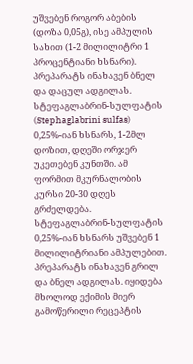უშვებენ როგორ აბების (დოზა 0,05გ), ისე ამპულის სახით (1-2 მილილიტრი 1 პროცენტიანი ხსნარი). პრეპარატს ინახავენ ბნელ და დაცულ ადგილას.
სტეფაგლაბრინ-სულფატის (Stephaglabrini sulfas) 0,25%-იან ხსნარს, 1-2მლ დოზით, დღეში ორჯერ უკეთებენ კუნთში. ამ ფორმით მკურნალობის კურსი 20-30 დღეს გრძელდება.
სტეფაგლაბრინ-სულფატის 0,25%-იან ხსნარს უშვებენ 1 მილილიტრიანი ამპულებით. პრეპარატს ინახავენ გრილ და ბნელ ადგილას. იყიდება მხოლოდ ექიმის მიერ გამოწერილი რეცეპტის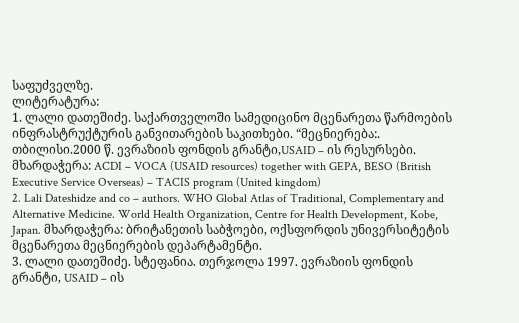საფუძველზე.
ლიტერატურა:
1. ლალი დათეშიძე. საქართველოში სამედიცინო მცენარეთა წარმოების ინფრასტრუქტურის განვითარების საკითხები. “მეცნიერება:. თბილისი.2000 წ. ევრაზიის ფონდის გრანტი,USAID – ის რესურსები. მხარდაჭერა: ACDI – VOCA (USAID resources) together with GEPA, BESO (British Executive Service Overseas) – TACIS program (United kingdom)
2. Lali Dateshidze and co – authors. WHO Global Atlas of Traditional, Complementary and Alternative Medicine. World Health Organization, Centre for Health Development, Kobe, Japan. მხარდაჭერა: ბრიტანეთის საბჭოები, ოქსფორდის უნივერსიტეტის მცენარეთა მეცნიერების დეპარტამენტი.
3. ლალი დათეშიძე. სტეფანია. თერჯოლა 1997. ევრაზიის ფონდის გრანტი, USAID – ის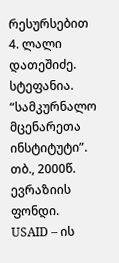რესურსებით
4. ლალი დათეშიძე. სტეფანია. “სამკურნალო მცენარეთა ინსტიტუტი”. თბ., 2000წ. ევრაზიის ფონდი. USAID – ის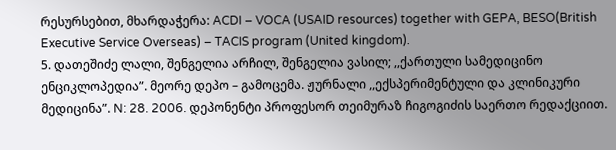რესურსებით, მხარდაჭერა: ACDI – VOCA (USAID resources) together with GEPA, BESO(British Executive Service Overseas) – TACIS program (United kingdom).
5. დათეშიძე ლალი, შენგელია არჩილ, შენგელია ვასილ; ,,ქართული სამედიცინო ენციკლოპედია”. მეორე დეპო – გამოცემა. ჟურნალი ,,ექსპერიმენტული და კლინიკური მედიცინა”. N: 28. 2006. დეპონენტი პროფესორ თეიმურაზ ჩიგოგიძის საერთო რედაქციით.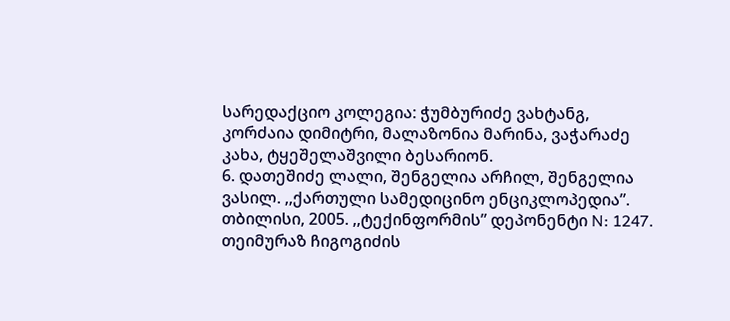სარედაქციო კოლეგია: ჭუმბურიძე ვახტანგ, კორძაია დიმიტრი, მალაზონია მარინა, ვაჭარაძე კახა, ტყეშელაშვილი ბესარიონ.
6. დათეშიძე ლალი, შენგელია არჩილ, შენგელია ვასილ. ,,ქართული სამედიცინო ენციკლოპედია”. თბილისი, 2005. ,,ტექინფორმის” დეპონენტი N: 1247. თეიმურაზ ჩიგოგიძის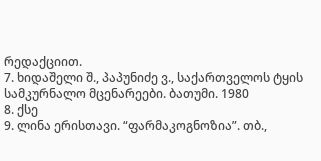რედაქციით.
7. ხიდაშელი შ., პაპუნიძე ვ., საქართველოს ტყის სამკურნალო მცენარეები. ბათუმი. 1980
8. ქსე
9. ლინა ერისთავი. “ფარმაკოგნოზია”. თბ.,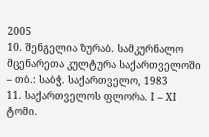2005
10. შენგელია ზურაბ. სამკურნალო მცენარეთა კულტურა საქართველოში – თბ.: საბჭ. საქართველო, 1983
11. საქართველოს ფლორა. I – XI ტომი.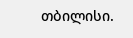თბილისი.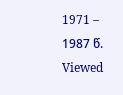1971 – 1987 წ.
Viewed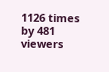1126 times by 481 viewers